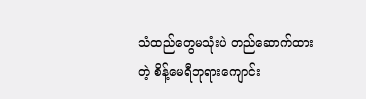သံထည်တွေမသုံးပဲ တည်ဆောက်ထားတဲ့ စိန့်မေရီဘုရားကျောင်း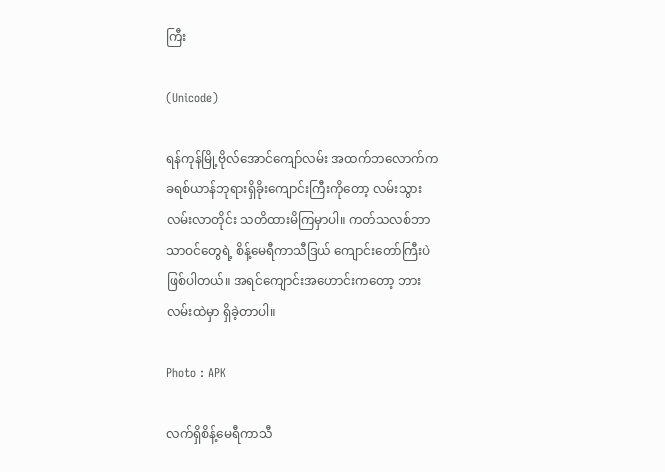ကြီး

(Unicode)

ရန်ကုန်မြို့ဗိုလ်အောင်ကျော်လမ်း အထက်ဘလောက်က ခရစ်ယာန်ဘုရားရှိခိုးကျောင်းကြီးကိုတော့ လမ်းသွားလမ်းလာတိုင်း သတိထားမိကြမှာပါ။ ကတ်သလစ်ဘာသာဝင်တွေရဲ့ စိန့်မေရီကာသီဒြယ် ကျောင်းတော်ကြီးပဲ ဖြစ်ပါတယ်။ အရင်ကျောင်းအဟောင်းကတော့ ဘားလမ်းထဲမှာ ရှိခဲ့တာပါ။

Photo : APK

လက်ရှိစိန့်မေရီကာသီ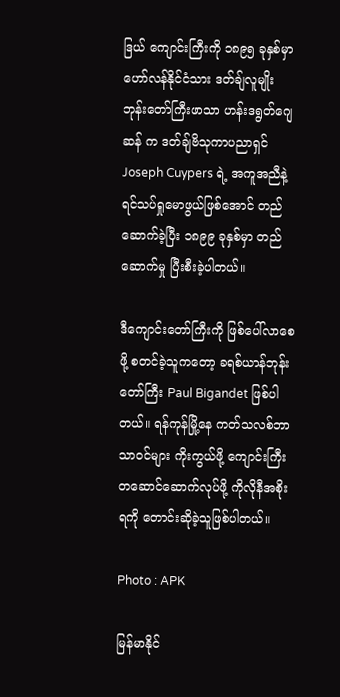ဒြယ် ကျောင်းကြီးကို ၁၈၉၅ ခုနှစ်မှာ ဟော်လန်နိုင်ငံသား ဒတ်ချ်လူမျိုး ဘုန်းတော်ကြီးဖာသာ ဟန်းဒရွတ်ဂျေဆန် က ဒတ်ချ်ဗိသုကာပညာရှင် Joseph Cuypers ရဲ့ အကူအညီနဲ့ ရင်သပ်ရှုမောဖွယ်ဖြစ်အောင် တည်ဆောက်ခဲ့ပြီး ၁၈၉၉ ခုနှစ်မှာ တည်ဆောက်မှု ပြီးစီးခဲ့ပါတယ်။

ဒီကျောင်းတော်ကြီးကို ဖြစ်ပေါ်လာစေဖို့ စတင်ခဲ့သူကတော့ ခရစ်ယာန်ဘုန်းတော်ကြီး Paul Bigandet ဖြစ်ပါတယ်။ ရန်ကုန်မြို့နေ ကတ်သလစ်ဘာသာဝင်များ ကိုးကွယ်ဖို့ ကျောင်းကြီးတဆောင်ဆောက်လုပ်ဖို့ ကိုလိုနီအစိုးရကို တောင်းဆိုခဲ့သူဖြစ်ပါတယ်။

Photo : APK

မြန်မာနိုင်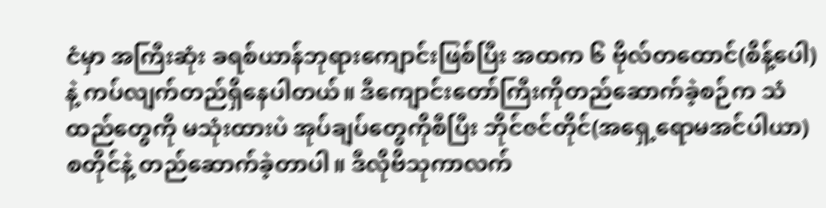ငံမှာ အကြီးဆုံး ခရစ်ယာန်ဘုရားကျောင်းဖြစ်ပြီး အထက ၆ ဗိုလ်တထောင်(စိန့်ပေါ) နဲ့ ကပ်လျက်တည်ရှိနေပါတယ်။ ဒီကျောင်းတော်ကြီးကိုတည်ဆောက်ခဲ့စဉ်က သံထည်တွေကို မသုံးထားပဲ အုပ်ချပ်တွေကိုစီပြီး ဘိုင်ဇင်တိုင်(အရှေ့ရောမအင်ပါယာ) စတိုင်နဲ့ တည်ဆောက်ခဲ့တာပါ။ ဒီလိုဗိသုကာလက်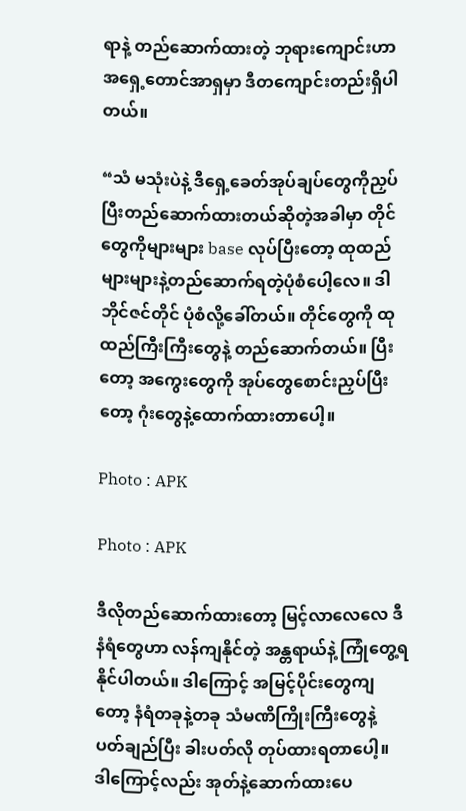ရာနဲ့ တည်ဆောက်ထားတဲ့ ဘုရားကျောင်းဟာ အရှေ့တောင်အာရှမှာ ဒီတကျောင်းတည်းရှိပါတယ်။

“သံ မသုံးပဲနဲ့ ဒီရှေ့ခေတ်အုပ်ချပ်တွေကိုညှပ်ပြီးတည်ဆောက်ထားတယ်ဆိုတဲ့အခါမှာ တိုင်တွေကိုများများ base လုပ်ပြီးတော့ ထုထည်များများနဲ့တည်ဆောက်ရတဲ့ပုံစံပေါ့လေ။ ဒါ ဘိုင်ဇင်တိုင် ပုံစံလို့ခေါ်တယ်။ တိုင်တွေကို ထုထည်ကြီးကြီးတွေနဲ့ တည်ဆောက်တယ်။ ပြီးတော့ အကွေးတွေကို အုပ်တွေစောင်းညှပ်ပြီးတော့ ဂုံးတွေနဲ့ထောက်ထားတာပေါ့။

Photo : APK

Photo : APK

ဒီလိုတည်ဆောက်ထားတော့ မြင့်လာလေလေ ဒီနံရံတွေဟာ လန်ကျနိုင်တဲ့ အန္တရာယ်နဲ့ ကြုံတွေ့ရနိုင်ပါတယ်။ ဒါကြောင့် အမြင့်ပိုင်းတွေကျတော့ နံရံတခုနဲ့တခု သံမဏိကြိုးကြီးတွေနဲ့ ပတ်ချည်ပြီး ခါးပတ်လို တုပ်ထားရတာပေါ့။ ဒါကြောင့်လည်း အုတ်နဲ့ဆောက်ထားပေ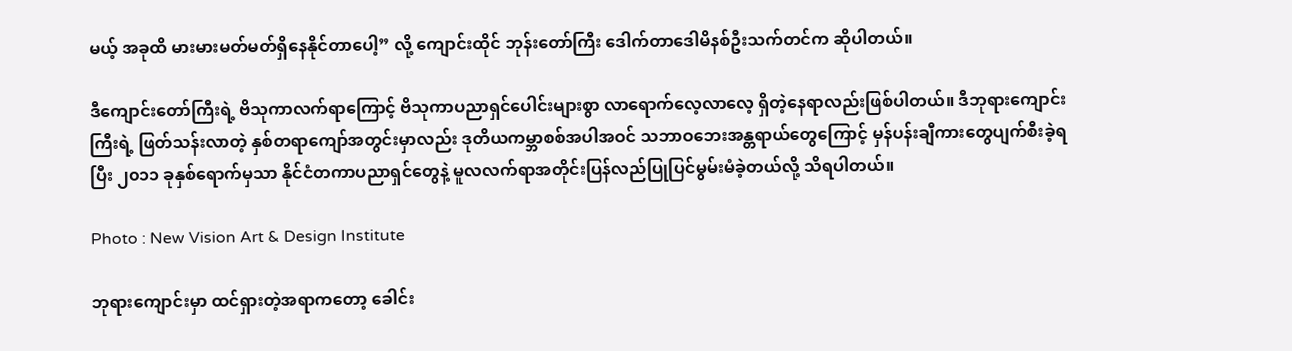မယ့် အခုထိ မားမားမတ်မတ်ရှိနေနိုင်တာပေါ့” လို့ ကျောင်းထိုင် ဘုန်းတော်ကြီး ဒေါက်တာဒေါမိနစ်ဦးသက်တင်က ဆိုပါတယ်။

ဒီကျောင်းတော်ကြီးရဲ့ ဗိသုကာလက်ရာကြောင့် ဗိသုကာပညာရှင်ပေါင်းများစွာ လာရောက်လေ့လာလေ့ ရှိတဲ့နေရာလည်းဖြစ်ပါတယ်။ ဒီဘုရားကျောင်းကြီးရဲ့ ဖြတ်သန်းလာတဲ့ နှစ်တရာကျော်အတွင်းမှာလည်း ဒုတိယကမ္ဘာစစ်အပါအဝင် သဘာဝဘေးအန္တရာယ်တွေကြောင့် မှန်ပန်းချီကားတွေပျက်စီးခဲ့ရပြီး ၂၀၁၁ ခုနှစ်ရောက်မှသာ နိုင်ငံတကာပညာရှင်တွေနဲ့ မူလလက်ရာအတိုင်းပြန်လည်ပြုပြင်မွမ်းမံခဲ့တယ်လို့ သိရပါတယ်။

Photo : New Vision Art & Design Institute

ဘုရားကျောင်းမှာ ထင်ရှားတဲ့အရာကတော့ ခေါင်း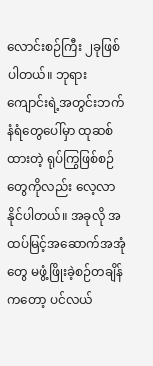လောင်းစဉ်ကြီး ၂ခုဖြစ်ပါတယ်။ ဘုရားကျောင်းရဲ့အတွင်းဘက်နံရံတွေပေါ်မှာ ထုဆစ်ထားတဲ့ ရုပ်ကြွဖြစ်စဉ်တွေကိုလည်း လေ့လာနိုင်ပါတယ်။ အခုလို အထပ်မြင့်အဆောက်အအုံတွေ မဖွံ့ဖြိုးခဲ့စဉ်တချိန်ကတော့ ပင်လယ်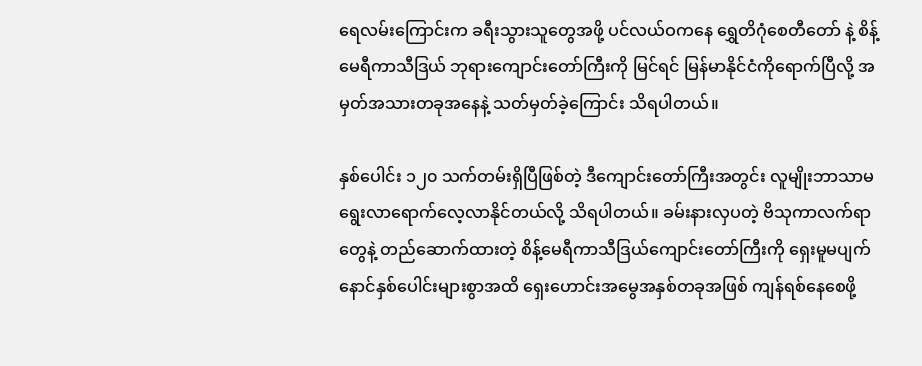ရေလမ်းကြောင်းက ခရီးသွားသူတွေအဖို့ ပင်လယ်ဝကနေ ရွှေတိဂုံစေတီတော် နဲ့ စိန့်မေရီကာသီဒြယ် ဘုရားကျောင်းတော်ကြီးကို မြင်ရင် မြန်မာနိုင်ငံကိုရောက်ပြီလို့ အမှတ်အသားတခုအနေနဲ့ သတ်မှတ်ခဲ့ကြောင်း သိရပါတယ်။

နှစ်ပေါင်း ၁၂၀ သက်တမ်းရှိပြီဖြစ်တဲ့ ဒီကျောင်းတော်ကြီးအတွင်း လူမျိုးဘာသာမရွေးလာရောက်လေ့လာနိုင်တယ်လို့ သိရပါတယ်။ ခမ်းနားလှပတဲ့ ဗိသုကာလက်ရာတွေနဲ့ တည်ဆောက်ထားတဲ့ စိန့်မေရီကာသီဒြယ်ကျောင်းတော်ကြီးကို ရှေးမူမပျက်နောင်နှစ်ပေါင်းများစွာအထိ ရှေးဟောင်းအမွေအနှစ်တခုအဖြစ် ကျန်ရစ်နေစေဖို့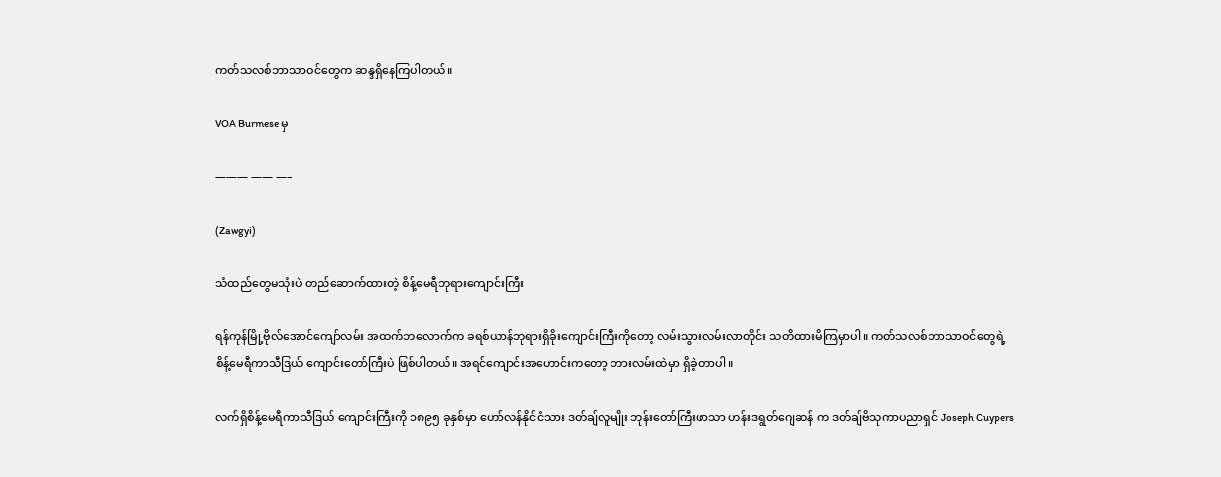ကတ်သလစ်ဘာသာဝင်တွေက ဆန္ဒရှိနေကြပါတယ်။

VOA Burmese မှ

——— —— —–

(Zawgyi)

သံထည်တွေမသုံးပဲ တည်ဆောက်ထားတဲ့ စိန့်မေရီဘုရားကျောင်းကြီး

ရန်ကုန်မြို့ဗိုလ်အောင်ကျော်လမ်း အထက်ဘလောက်က ခရစ်ယာန်ဘုရားရှိခိုးကျောင်းကြီးကိုတော့ လမ်းသွားလမ်းလာတိုင်း သတိထားမိကြမှာပါ။ ကတ်သလစ်ဘာသာဝင်တွေရဲ့ စိန့်မေရီကာသီဒြယ် ကျောင်းတော်ကြီးပဲ ဖြစ်ပါတယ်။ အရင်ကျောင်းအဟောင်းကတော့ ဘားလမ်းထဲမှာ ရှိခဲ့တာပါ။

လက်ရှိစိန့်မေရီကာသီဒြယ် ကျောင်းကြီးကို ၁၈၉၅ ခုနှစ်မှာ ဟော်လန်နိုင်ငံသား ဒတ်ချ်လူမျိုး ဘုန်းတော်ကြီးဖာသာ ဟန်းဒရွတ်ဂျေဆန် က ဒတ်ချ်ဗိသုကာပညာရှင် Joseph Cuypers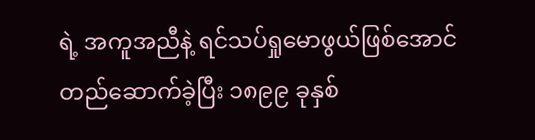ရဲ့ အကူအညီနဲ့ ရင်သပ်ရှုမောဖွယ်ဖြစ်အောင် တည်ဆောက်ခဲ့ပြီး ၁၈၉၉ ခုနှစ်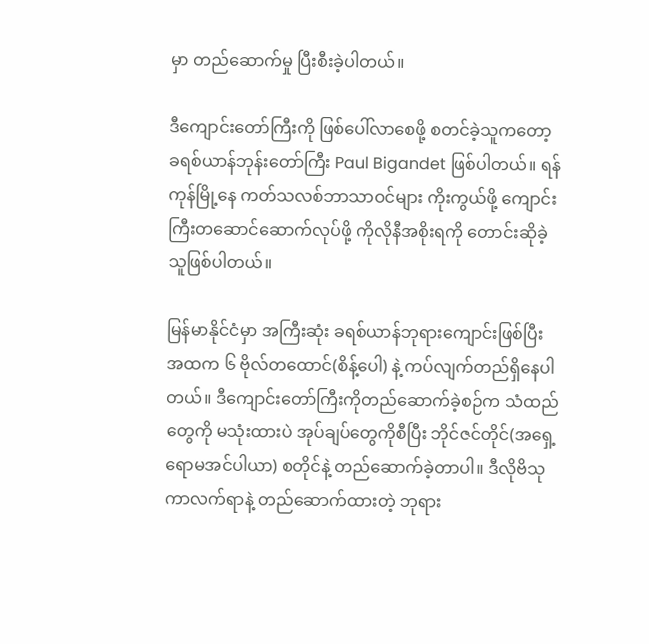မှာ တည်ဆောက်မှု ပြီးစီးခဲ့ပါတယ်။

ဒီကျောင်းတော်ကြီးကို ဖြစ်ပေါ်လာစေဖို့ စတင်ခဲ့သူကတော့ ခရစ်ယာန်ဘုန်းတော်ကြီး Paul Bigandet ဖြစ်ပါတယ်။ ရန်ကုန်မြို့နေ ကတ်သလစ်ဘာသာဝင်များ ကိုးကွယ်ဖို့ ကျောင်းကြီးတဆောင်ဆောက်လုပ်ဖို့ ကိုလိုနီအစိုးရကို တောင်းဆိုခဲ့သူဖြစ်ပါတယ်။

မြန်မာနိုင်ငံမှာ အကြီးဆုံး ခရစ်ယာန်ဘုရားကျောင်းဖြစ်ပြီး အထက ၆ ဗိုလ်တထောင်(စိန့်ပေါ) နဲ့ ကပ်လျက်တည်ရှိနေပါတယ်။ ဒီကျောင်းတော်ကြီးကိုတည်ဆောက်ခဲ့စဉ်က သံထည်တွေကို မသုံးထားပဲ အုပ်ချပ်တွေကိုစီပြီး ဘိုင်ဇင်တိုင်(အရှေ့ရောမအင်ပါယာ) စတိုင်နဲ့ တည်ဆောက်ခဲ့တာပါ။ ဒီလိုဗိသုကာလက်ရာနဲ့ တည်ဆောက်ထားတဲ့ ဘုရား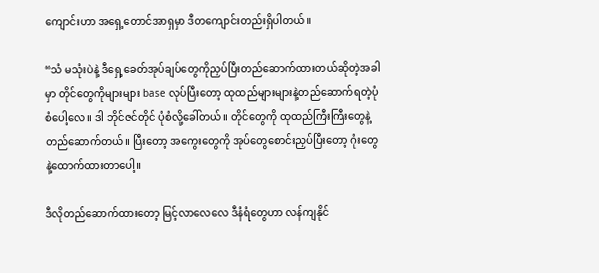ကျောင်းဟာ အရှေ့တောင်အာရှမှာ ဒီတကျောင်းတည်းရှိပါတယ်။

“သံ မသုံးပဲနဲ့ ဒီရှေ့ခေတ်အုပ်ချပ်တွေကိုညှပ်ပြီးတည်ဆောက်ထားတယ်ဆိုတဲ့အခါမှာ တိုင်တွေကိုများများ base လုပ်ပြီးတော့ ထုထည်များများနဲ့တည်ဆောက်ရတဲ့ပုံစံပေါ့လေ။ ဒါ ဘိုင်ဇင်တိုင် ပုံစံလို့ခေါ်တယ်။ တိုင်တွေကို ထုထည်ကြီးကြီးတွေနဲ့ တည်ဆောက်တယ်။ ပြီးတော့ အကွေးတွေကို အုပ်တွေစောင်းညှပ်ပြီးတော့ ဂုံးတွေနဲ့ထောက်ထားတာပေါ့။

ဒီလိုတည်ဆောက်ထားတော့ မြင့်လာလေလေ ဒီနံရံတွေဟာ လန်ကျနိုင်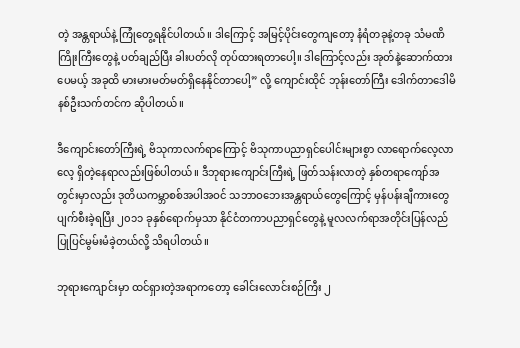တဲ့ အန္တရာယ်နဲ့ ကြုံတွေ့ရနိုင်ပါတယ်။ ဒါကြောင့် အမြင့်ပိုင်းတွေကျတော့ နံရံတခုနဲ့တခု သံမဏိကြိုးကြီးတွေနဲ့ ပတ်ချည်ပြီး ခါးပတ်လို တုပ်ထားရတာပေါ့။ ဒါကြောင့်လည်း အုတ်နဲ့ဆောက်ထားပေမယ့် အခုထိ မားမားမတ်မတ်ရှိနေနိုင်တာပေါ့” လို့ ကျောင်းထိုင် ဘုန်းတော်ကြီး ဒေါက်တာဒေါမိနစ်ဦးသက်တင်က ဆိုပါတယ်။

ဒီကျောင်းတော်ကြီးရဲ့ ဗိသုကာလက်ရာကြောင့် ဗိသုကာပညာရှင်ပေါင်းများစွာ လာရောက်လေ့လာလေ့ ရှိတဲ့နေရာလည်းဖြစ်ပါတယ်။ ဒီဘုရားကျောင်းကြီးရဲ့ ဖြတ်သန်းလာတဲ့ နှစ်တရာကျော်အတွင်းမှာလည်း ဒုတိယကမ္ဘာစစ်အပါအဝင် သဘာဝဘေးအန္တရာယ်တွေကြောင့် မှန်ပန်းချီကားတွေပျက်စီးခဲ့ရပြီး ၂၀၁၁ ခုနှစ်ရောက်မှသာ နိုင်ငံတကာပညာရှင်တွေနဲ့ မူလလက်ရာအတိုင်းပြန်လည်ပြုပြင်မွမ်းမံခဲ့တယ်လို့ သိရပါတယ်။

ဘုရားကျောင်းမှာ ထင်ရှားတဲ့အရာကတော့ ခေါင်းလောင်းစဉ်ကြီး ၂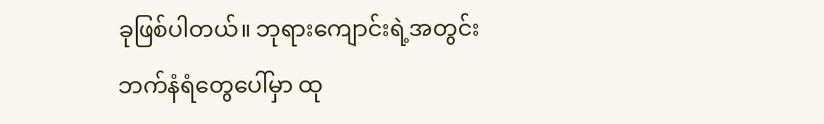ခုဖြစ်ပါတယ်။ ဘုရားကျောင်းရဲ့အတွင်းဘက်နံရံတွေပေါ်မှာ ထု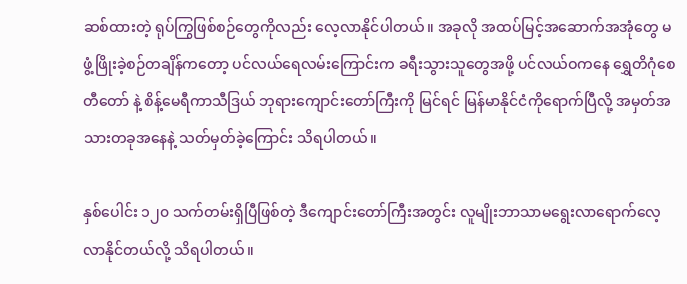ဆစ်ထားတဲ့ ရုပ်ကြွဖြစ်စဉ်တွေကိုလည်း လေ့လာနိုင်ပါတယ်။ အခုလို အထပ်မြင့်အဆောက်အအုံတွေ မဖွံ့ဖြိုးခဲ့စဉ်တချိန်ကတော့ ပင်လယ်ရေလမ်းကြောင်းက ခရီးသွားသူတွေအဖို့ ပင်လယ်ဝကနေ ရွှေတိဂုံစေတီတော် နဲ့ စိန့်မေရီကာသီဒြယ် ဘုရားကျောင်းတော်ကြီးကို မြင်ရင် မြန်မာနိုင်ငံကိုရောက်ပြီလို့ အမှတ်အသားတခုအနေနဲ့ သတ်မှတ်ခဲ့ကြောင်း သိရပါတယ်။

နှစ်ပေါင်း ၁၂၀ သက်တမ်းရှိပြီဖြစ်တဲ့ ဒီကျောင်းတော်ကြီးအတွင်း လူမျိုးဘာသာမရွေးလာရောက်လေ့လာနိုင်တယ်လို့ သိရပါတယ်။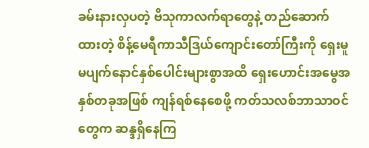ခမ်းနားလှပတဲ့ ဗိသုကာလက်ရာတွေနဲ့ တည်ဆောက်ထားတဲ့ စိန့်မေရီကာသီဒြယ်ကျောင်းတော်ကြီးကို ရှေးမူမပျက်နောင်နှစ်ပေါင်းများစွာအထိ ရှေးဟောင်းအမွေအနှစ်တခုအဖြစ် ကျန်ရစ်နေစေဖို့ ကတ်သလစ်ဘာသာဝင်တွေက ဆန္ဒရှိနေကြ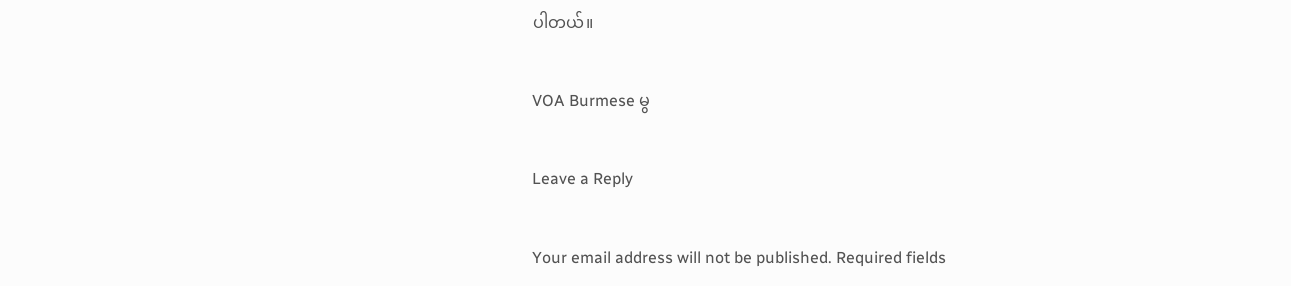ပါတယ်။

VOA Burmese မွ

Leave a Reply

Your email address will not be published. Required fields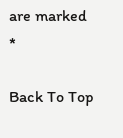are marked *

Back To Top